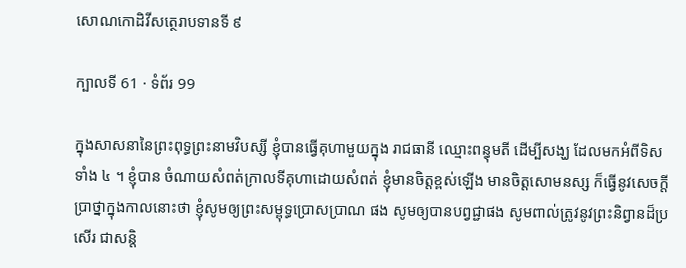សោណកោដិវីសត្ថេរាបទានទី ៩

ក្បាលទី 61 · ទំព័រ 99

ក្នុងសាសនានៃព្រះពុទ្ធព្រះនាមវិបស្សី ខ្ញុំបានធ្វើគុហាមួយក្នុង រាជធានី ឈ្មោះពន្ធុមតី ដើម្បីសង្ឃ ដែលមកអំពីទិសទាំង ៤ ។ ខ្ញុំបាន ចំណាយសំពត់ក្រាលទីគុហាដោយសំពត់ ខ្ញុំមានចិត្តខ្ពស់ឡើង មានចិត្តសោមនស្ស ក៏ធ្វើនូវសេចក្តីប្រាថ្នាក្នុងកាលនោះថា ខ្ញុំសូមឲ្យព្រះសម្ពុទ្ធប្រោសប្រាណ ផង សូមឲ្យបានបព្វជ្ជាផង សូមពាល់ត្រូវនូវព្រះនិព្វានដ៏ប្រសើរ ជាសន្តិ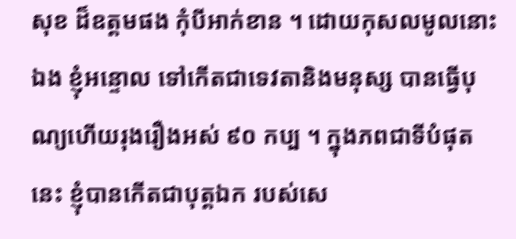សុខ ដ៏ឧត្តមផង កុំបីអាក់ខាន ។ ដោយកុសលមូលនោះឯង ខ្ញុំអន្ទោល ទៅកើតជាទេវតានិងមនុស្ស បានធ្វើបុណ្យហើយរុងរឿងអស់ ៩០ កប្ប ។ ក្នុងភពជាទីបំផុតនេះ ខ្ញុំបានកើតជាបុត្តឯក របស់សេ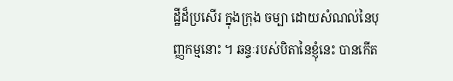ដ្ឋីដ៏ប្រសើរ ក្នុងក្រុង ចម្បា ដោយសំណល់នៃបុញ្ញកម្មនោះ ។ ឆន្ទៈរបស់បិតានៃខ្ញុំនេះ បានកើត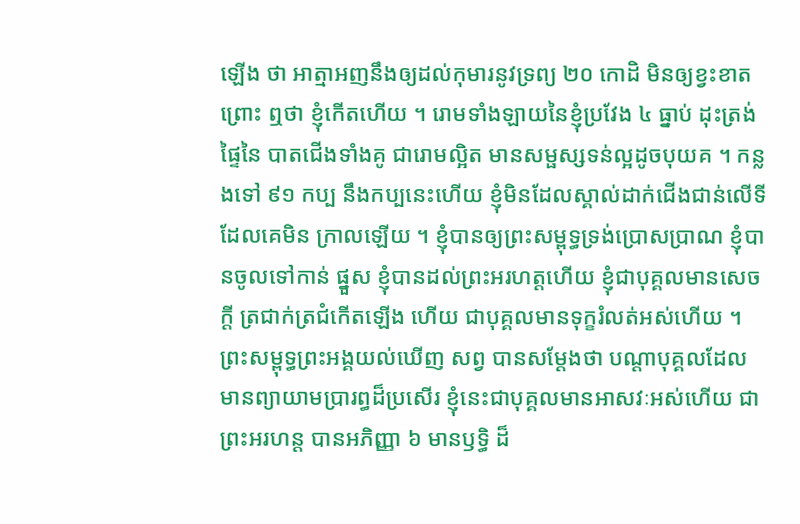ឡើង ថា អាត្មាអញនឹងឲ្យដល់កុមារនូវទ្រព្យ ២០ កោដិ មិនឲ្យខ្វះខាត ព្រោះ ឮថា ខ្ញុំកើតហើយ ។ រោមទាំងឡាយនៃខ្ញុំប្រវែង ៤ ធ្នាប់ ដុះត្រង់ផ្ទៃនៃ បាតជើងទាំងគូ ជារោមល្អិត មានសម្ផស្សទន់ល្អដូចបុយគ ។ កន្លងទៅ ៩១ កប្ប នឹងកប្បនេះហើយ ខ្ញុំមិនដែលស្គាល់ដាក់ជើងជាន់លើទីដែលគេមិន ក្រាលឡើយ ។ ខ្ញុំបានឲ្យព្រះសម្ពុទ្ធទ្រង់ប្រោសប្រាណ ខ្ញុំបានចូលទៅកាន់ ផ្នួស ខ្ញុំបានដល់ព្រះអរហត្តហើយ ខ្ញុំជាបុគ្គលមានសេចក្តី ត្រជាក់ត្រជំកើតឡើង ហើយ ជាបុគ្គលមានទុក្ខរំលត់អស់ហើយ ។ ព្រះសម្ពុទ្ធព្រះអង្គយល់ឃើញ សព្វ បានសម្តែងថា បណ្តាបុគ្គលដែលមានព្យាយាមប្រារព្ធដ៏ប្រសើរ ខ្ញុំនេះជាបុគ្គលមានអាសវៈអស់ហើយ ជាព្រះអរហន្ត បានអភិញ្ញា ៦ មានឫទ្ធិ ដ៏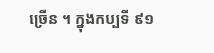ច្រើន ។ ក្នុងកប្បទី ៩១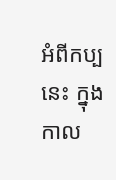អំពីកប្បនេះ ក្នុងកាល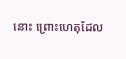នោះ ព្រោះហេតុដែល